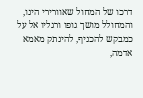דרכו של המחול שאוורירי הינו, והמחולל מושך גופו ורגליו אל על כמבקש להכניף, להינתק מאמא אדמה,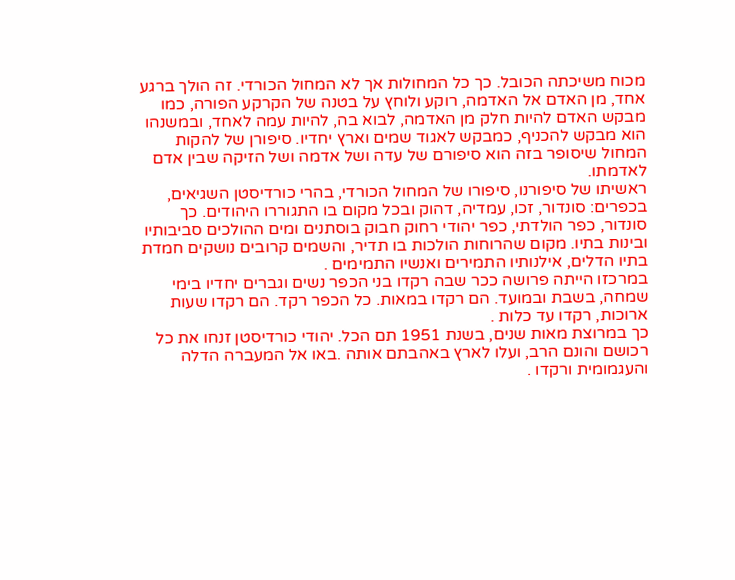מכוח משיכתה הכובל. כך כל המחולות אך לא המחול הכורדי. זה הולך ברגע אחד, מן האדם אל האדמה, רוקע ולוחץ על בטנה של הקרקע הפורה, כמו מבקש האדם להיות חלק מן האדמה, לבוא בה, להיות עמה לאחד, ובמשנהו הוא מבקש להכניף, כמבקש לאגוד שמים וארץ יחדיו. סיפורן של להקות המחול שיסופר בזה הוא סיפורם של עדה ושל אדמה ושל הזיקה שבין אדם לאדמתו.
ראשיתו של סיפורנו, סיפורו של המחול הכורדי, בהרי כורדיסטן השגיאים, בכפרים: סונדור, זכו, עמדיה, דהוק ובכל מקום בו התגוררו היהודים. כך סונדור, כפר הולדתי, כפר יהודי רחוק חבוק בוסתנים ומים ההולכים סביבותיו ובינות בתיו. מקום שהרוחות הולכות בו תדיר, והשמים קרובים נושקים חמדת בתיו הדלים, אילנותיו התמירים ואנשיו התמימים .
במרכזו הייתה פרושה ככר שבה רקדו בני הכפר נשים וגברים יחדיו בימי שמחה, בשבת ובמועד. הם רקדו במאות. כל הכפר רקד. הם רקדו שעות ארוכות, רקדו עד כלות .
כך במרוצת מאות שנים, בשנת 1951 תם הכל. יהודי כורדיסטן זנחו את כל רכושם והונם הרב, ועלו לארץ באהבתם אותה .באו אל המעברה הדלה והעגמומית ורקדו .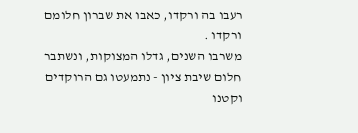רעבו בה ורקדו, כאבו את שברון חלומם ורקדו .
משרבו השנים, גדלו המצוקות, ונשתבר חלום שיבת ציון - נתמעטו גם הרוקדים וקטנו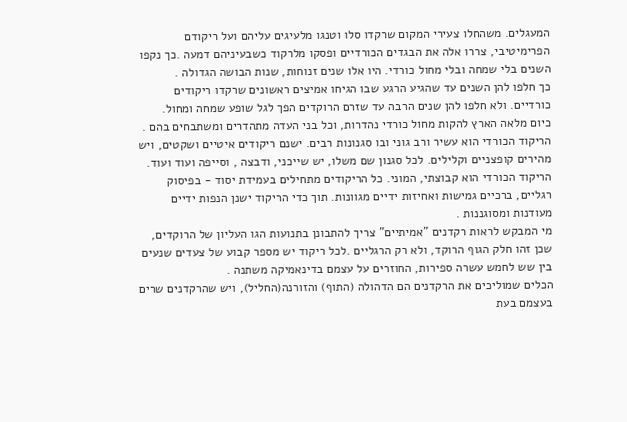המעגלים. משהחלו צעירי המקום שרקדו סלו וטנגו מלעיגים עליהם ועל ריקודם הפרימיטיבי, צררו אלה את הבגדים הכורדיים ופסקו מלרקוד כשבעיניהם דמעה .כך נקפו השנים בלי שמחה ובלי מחול כורדי. היו אלו שנים זנוחות, שנות הבושה הגדולה .
כך חלפו להן השנים עד שהגיע הרגע שבו הגיחו אמיצים ראשונים שרקדו ריקודים כורדיים. ולא חלפו להן שנים הרבה עד שזרם הרוקדים הפך לגל שופע שמחה ומחול.
כיום מלאה הארץ להקות מחול כורדי נהדרות, וכל בני העדה מתהדרים ומשתבחים בהם .
הריקוד הכורדי הוא עשיר ורב גוני ובו סגנונות רבים. ישנם ריקודים איטיים ושקטים, ויש מהירים קופצניים וקלילים. לכל סגנון שם משלו, יש שייכני, ודבצה , וסייפה ועוד ועוד.
הריקוד הכורדי הוא קבוצתי, המוני. כל הריקודים מתחילים בעמידת יסוד - בפיסוק רגליים, ברכיים גמישות ואחיזות ידיים מגוונות. תוך כדי הריקוד ישנן הנפות ידיים מעודנות ומסוגננות .
מי המבקש לראות רקדנים "אמיתיים" צריך להתבונן בתנועות הגו העליון של הרוקדים, שכן זהו חלק הגוף הרוקד, ולא רק הרגליים .לכל ריקוד יש מספר קבוע של צעדים שנעים בין שש לחמש עשרה ספירות, החוזרים על עצמם בדינאמיקה משתנה .
הכלים שמוליכים את הרקדנים הם הדהולה (התוף) והזורנה(החליל), ויש שהרקדנים שרים בעצמם בעת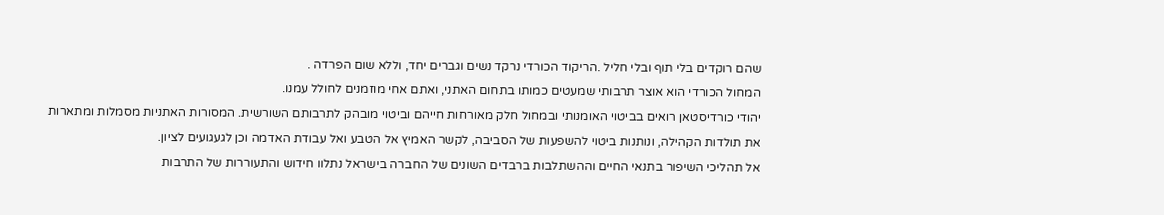שהם רוקדים בלי תוף ובלי חליל .הריקוד הכורדי נרקד נשים וגברים יחד, וללא שום הפרדה .
המחול הכורדי הוא אוצר תרבותי שמעטים כמותו בתחום האתני, ואתם אחי מוזמנים לחולל עמנו.
יהודי כורדיסטאן רואים בביטוי האומנותי ובמחול חלק מאורחות חייהם וביטוי מובהק לתרבותם השורשית. המסורות האתניות מסמלות ומתארות את תולדות הקהילה, ונותנות ביטוי להשפעות של הסביבה, לקשר האמיץ אל הטבע ואל עבודת האדמה וכן לגעגועים לציון.
אל תהליכי השיפור בתנאי החיים וההשתלבות ברבדים השונים של החברה בישראל נתלוו חידוש והתעוררות של התרבות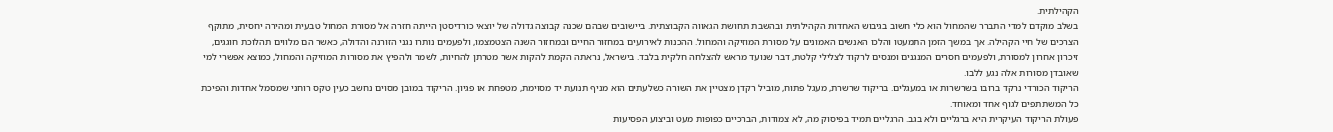הקהילתית.
בשלב מוקדם למדי התברר שהמחול הוא כלי חשוב בגיבוש האחדות הקהילתית ובהשבת תחושת הגאווה הקבוצתית. ביישובים שבהם שכנה קבוצה גדולה של יוצאי כורדיסטן הייתה חזרה אל מסורת המחול טבעית ומהירה יחסית, מתוקף הצרכים של חיי הקהילה. אך במשך הזמן התמעטו והלכו האנשים האמונים על מסורת המוזיקה והמחול. ההכנות לאירועים במחזור החיים ובמחזור השנה הצטמצמו, ולפעמים נותרו נגני הזורנה והדולה, כאשר הם מלווים תהלוכת חוגגים, זיכרון אחרון למסורת, ולפעמים חסרים המנגנים ומנסים לרקוד לצלילי קלטת, דבר שנועד מראש להצלחה חלקית בלבד. בישראל, נראתה הקמת להקות אשר מטרתן להחיות, לשמר ולהפיץ את מסורות המוזיקה והמחול, כמוצא אפשרי למי שאובדן מסורות אלה נגע ללבו.
הריקוד הכורדי נרקד ברובו בשרשרות או במעגלים. בריקוד שרשרת, מעגל פתוח, מוביל רקדן מצטיין את השורה כשלעתים הוא מניף תנועת יד מסוימת, מטפחת או פגיון. הריקוד במובן מסוים נחשב כעין טקס רוחני שמסמל אחדות והפיכת כל המשתתפים לגוף אחד ומאוחד.
פעולת הריקוד העיקרית היא ברגליים ולא בגב. הרגליים תמיד בפיסוק מה, לא צמודות, הברכיים כפופות מעט וביצוע הפסיעות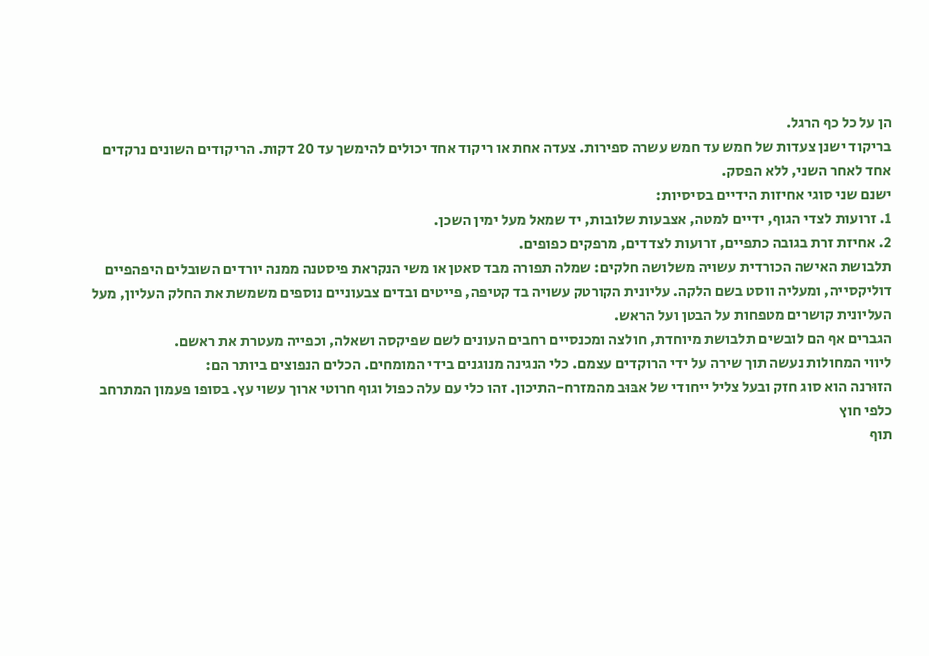הן על כל כף הרגל.
בריקוד ישנן צעדות של חמש עד חמש עשרה ספירות. צעדה אחת או ריקוד אחד יכולים להימשך עד 20 דקות. הריקודים השונים נרקדים אחד לאחר השני, ללא הפסק.
ישנם שני סוגי אחיזות הידיים בסיסיות:
1. זרועות לצדי הגוף, ידיים למטה, אצבעות שלובות, יד שמאל מעל ימין השכן.
2. אחיזת זרת בגובה כתפיים, זרועות לצדדים, מרפקים כפופים.
תלבושת האישה הכורדית עשויה משלושה חלקים: שמלה תפורה מבד סאטן או משי הנקראת פיסטנה ממנה יורדים השובלים היפהפיים דוליקסייה, ומעליה ווסט בשם הלקה. עליונית הקורטק עשויה בד קטיפה, פייטים ובדים צבעוניים נוספים משמשת את החלק העליון, מעל העליונית קושרים מטפחות על הבטן ועל הראש.
הגברים אף הם לובשים תלבושת מיוחדת, חולצה ומכנסיים רחבים העונים לשם שפיקסה ושאלה, וכפייה מעטרת את ראשם.
ליווי המחולות נעשה תוך שירה על ידי הרוקדים עצמם. כלי הנגינה מנוגנים בידי המומחים. הכלים הנפוצים ביותר הם:
הזוּרנה הוא סוג חזק ובעל צליל ייחודי של אבּוּב מהמזרח-התיכון. זהו כלי עם עלה כפול וגוף חרוטי ארוך עשוי עץ. בסופו פעמון המתרחב כלפי חוץ
תוף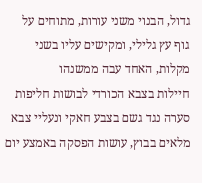גדול, הבנוי משני עורות, מתוחים על גוף עץ גלילי, ומקישים עליו בשני מקלות, האחד עבה ממשנהו
חיילות בצבא הכורדי לבושות חליפות סערה נגד גשם בצבע חאקי ונעליי צבא מלאים בבוץ, עושות הפסקה באמצע יום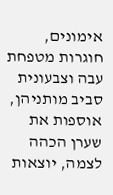אימונים, חוגרות מטפחת עבה וצבעונית סביב מותניהן, אוספות את שערן הכהה לצמה, יוצאות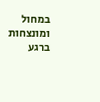במחול ומונצחות ברגע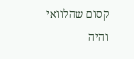קסום שהלוואי והיה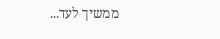ממשיך לעד...